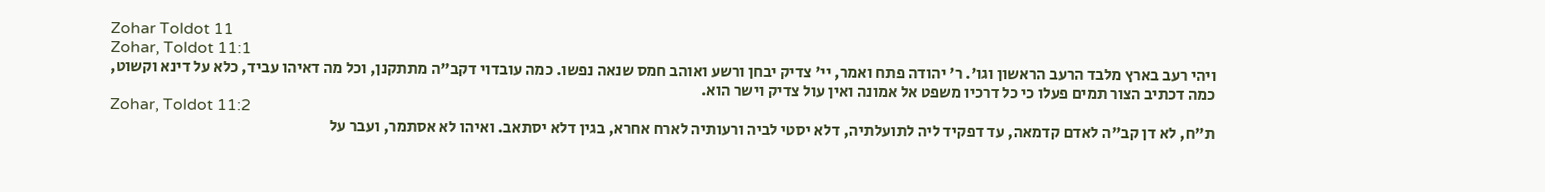Zohar Toldot 11
Zohar, Toldot 11:1
ויהי רעב בארץ מלבד הרעב הראשון וגו'. ר' יהודה פתח ואמר, יי' צדיק יבחן ורשע ואוהב חמס שנאה נפשו. כמה עובדוי דקב"ה מתתקנן, וכל מה דאיהו עביד, כלא על דינא וקשוט, כמה דכתיב הצור תמים פעלו כי כל דרכיו משפט אל אמונה ואין עול צדיק וישר הוא.
Zohar, Toldot 11:2
ת"ח, לא דן קב"ה לאדם קדמאה, עד דפקיד ליה לתועלתיה, דלא יסטי לביה ורעותיה לארח אחרא, בגין דלא יסתאב. ואיהו לא אסתמר, ועבר על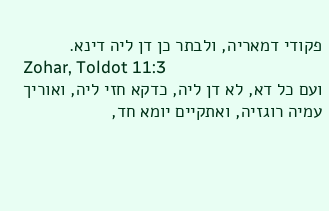פקודי דמאריה, ולבתר כן דן ליה דינא.
Zohar, Toldot 11:3
ועם כל דא, לא דן ליה, כדקא חזי ליה, ואוריך עמיה רוגזיה, ואתקיים יומא חד,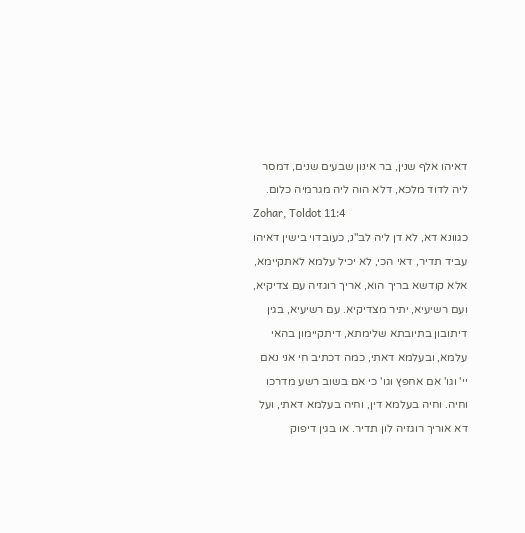דאיהו אלף שנין, בר אינון שבעים שנים, דמסר ליה לדוד מלכא, דלא הוה ליה מגרמיה כלום.
Zohar, Toldot 11:4
כגוונא דא, לא דן ליה לב"נ, כעובדוי בישין דאיהו עביד תדיר, דאי הכי, לא יכיל עלמא לאתקיימא, אלא קודשא בריך הוא, אריך רוגזיה עם צדיקיא, ועם רשיעיא, יתיר מצדיקיא. עם רשיעיא, בגין דיתובון בתיובתא שלימתא, דיתקיימון בהאי עלמא, ובעלמא דאתי, כמה דכתיב חי אני נאם יי' וגו' אם אחפץ וגו' כי אם בשוב רשע מדרכו וחיה. וחיה בעלמא דין, וחיה בעלמא דאתי, ועל דא אוריך רוגזיה לון תדיר. או בגין דיפוק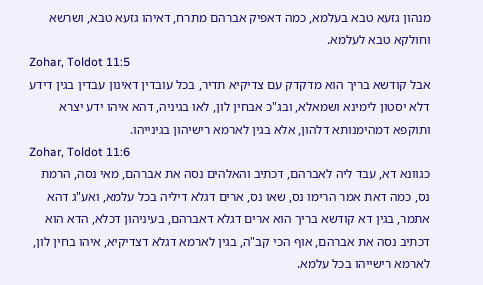מנהון גזעא טבא בעלמא, כמה דאפיק אברהם מתרח, דאיהו גזעא טבא, ושרשא וחולקא טבא לעלמא.
Zohar, Toldot 11:5
אבל קודשא בריך הוא מדקדק עם צדיקיא תדיר, בכל עובדין דאינון עבדין בגין דידע דלא יסטון לימינא ושמאלא, ובג"כ אבחין לון, לאו בגיניה, דהא איהו ידע יצרא ותוקפא דמהימנותא דלהון, אלא בגין לארמא רישיהון בגינייהו.
Zohar, Toldot 11:6
כגוונא דא, עבד ליה לאברהם, דכתיב והאלהים נסה את אברהם, מאי נסה, הרמת נס, כמה דאת אמר הרימו נס, שאו נס, ארים דגלא דיליה בכל עלמא, ואע"ג דהא אתמר, בגין דא קודשא בריך הוא ארים דגלא דאברהם, בעיניהון דכלא, הדא הוא דכתיב נסה את אברהם, אוף הכי קב"ה, בגין לארמא דגלא דצדיקיא, איהו בחין לון, לארמא רישייהו בכל עלמא.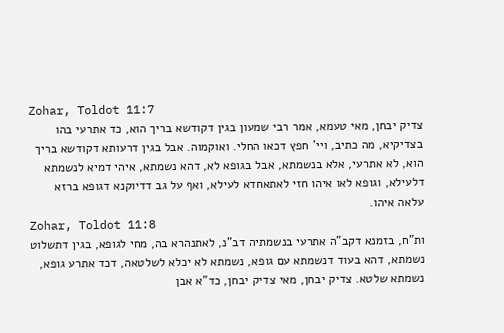Zohar, Toldot 11:7
צדיק יבחן, מאי טעמא, אמר רבי שמעון בגין דקודשא בריך הוא, כד אתרעי בהו בצדיקיא, מה כתיב, ויי' חפץ דכאו החלי. ואוקמוה. אבל בגין דרעותא דקודשא בריך הוא, לא אתרעי, אלא בנשמתא, אבל בגופא לא, דהא נשמתא, איהי דמיא לנשמתא דלעילא, וגופא לאו איהו חזי לאתאחדא לעילא, ואף על גב דדיוקנא דגופא ברזא עלאה איהו.
Zohar, Toldot 11:8
ות"ח, בזמנא דקב"ה אתרעי בנשמתיה דב"נ, לאתנהרא בה, מחי לגופא, בגין דתשלוט נשמתא, דהא בעוד דנשמתא עם גופא, נשמתא לא יכלא לשלטאה, דכד אתרע גופא, נשמתא שלטא. צדיק יבחן, מאי צדיק יבחן, כד"א אבן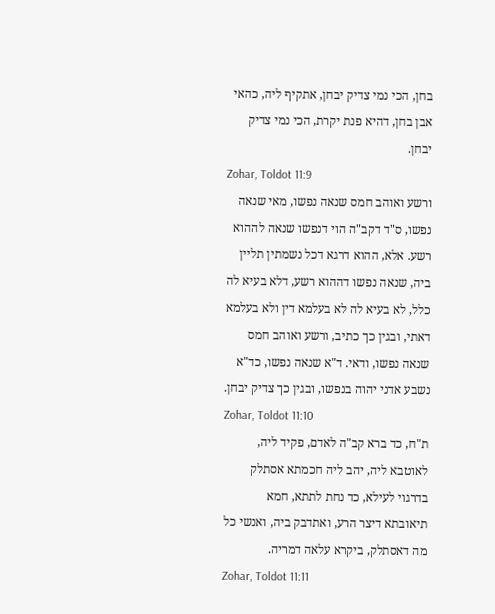בחן, הכי נמי צדיק יבחן, אתקיף ליה, כהאי אבן בחן, דהיא פנת יקרת, הכי נמי צדיק יבחן.
Zohar, Toldot 11:9
ורשע ואוהב חמס שנאה נפשו, מאי שנאה נפשו, ס"ד דקב"ה הוי דנפשו שנאה לההוא רשע. אלא, ההוא דרגא דכל נשמתין תליין ביה, שנאה נפשו דההוא רשע, דלא בעיא לה כלל, לא בעיא לה לא בעלמא דין ולא בעלמא דאתי, ובגין כך כתיב, ורשע ואוהב חמס שנאה נפשו, ודאי. ד"א שנאה נפשו, כד"א נשבע אדני יהוה בנפשו, ובגין כך צדיק יבחן.
Zohar, Toldot 11:10
ת"ח, כד ברא קב"ה לאדם, פקיד ליה, לאוטבא ליה, יהב ליה חכמתא אסתלק בדרגוי לעילא, כד נחת לתתא, חמא תיאובתא דיצר הרע, ואתדבק ביה, ואנשי כל מה דאסתלק, ביקרא עלאה דמריה.
Zohar, Toldot 11:11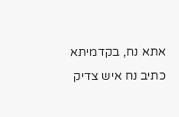אתא נח, בקדמיתא כתיב נח איש צדיק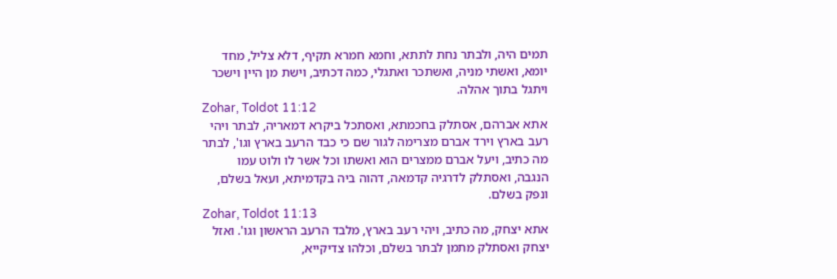תמים היה, ולבתר נחת לתתא, וחמא חמרא תקיף, דלא צליל, מחד יומא, ואשתי מניה, ואשתכר ואתגלי, כמה דכתיב, וישת מן היין וישכר ויתגל בתוך אהלה.
Zohar, Toldot 11:12
אתא אברהם, אסתלק בחכמתא, ואסתכל ביקרא דמאריה, לבתר ויהי רעב בארץ וירד אברם מצרימה לגור שם כי כבד הרעב בארץ וגו', לבתר מה כתיב, ויעל אברם ממצרים הוא ואשתו וכל אשר לו ולוט עמו הנגבה, ואסתלק לדרגיה קדמאה, דהוה ביה בקדמיתא, ועאל בשלם, ונפק בשלם.
Zohar, Toldot 11:13
אתא יצחק, מה כתיב, ויהי רעב בארץ, מלבד הרעב הראשון וגו'. ואזל יצחק ואסתלק מתמן לבתר בשלם, וכלהו צדיקייא,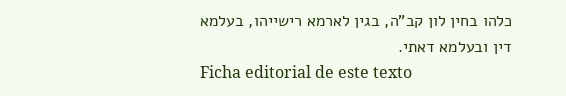כלהו בחין לון קב"ה, בגין לארמא רישייהו, בעלמא דין ובעלמא דאתי.
Ficha editorial de este texto